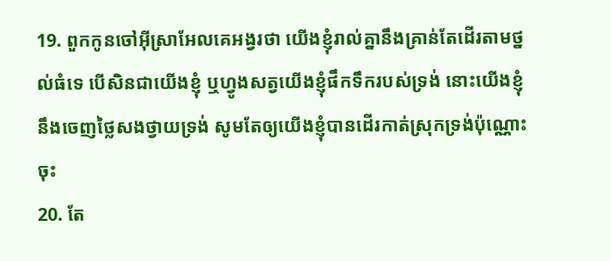19. ពួកកូនចៅអ៊ីស្រាអែលគេអង្វរថា យើងខ្ញុំរាល់គ្នានឹងគ្រាន់តែដើរតាមថ្នល់ធំទេ បើសិនជាយើងខ្ញុំ ឬហ្វូងសត្វយើងខ្ញុំផឹកទឹករបស់ទ្រង់ នោះយើងខ្ញុំនឹងចេញថ្លៃសងថ្វាយទ្រង់ សូមតែឲ្យយើងខ្ញុំបានដើរកាត់ស្រុកទ្រង់ប៉ុណ្ណោះចុះ
20. តែ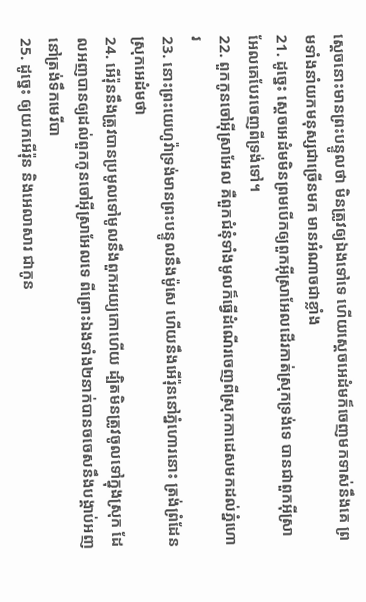ស្តេចនោះមានព្រះបន្ទូលថា មិនត្រូវឲ្យឯងទៅទេ ហើយស្តេចអេដំមក៏ចេញមកទាស់នឹងគេ ព្រមទាំងនាំយកមនុស្សជាច្រើនមក មានអំណាចជាខ្លាំង
21. ដូច្នេះ ស្តេចអេដំមមិនព្រមបើកឲ្យពួកអ៊ីស្រាអែលដើរកាត់ស្រុកទ្រង់ទេ បានជាពួកអ៊ីស្រាអែលគេបែរចេញពីទ្រង់ទៅ។
22. ពួកកូនចៅអ៊ីស្រាអែល គឺពួកជំនុំទាំងមូលក៏ធ្វើដំណើរចេញពីស្រុកកាដេសមកដល់ភ្នំហោរ
23. នោះព្រះយេហូវ៉ាទ្រង់មានព្រះបន្ទូលនឹងម៉ូសេ ហើយនឹងអើរ៉ុននៅភ្នំហោរនោះ ត្រង់ព្រំដែនស្រុកអេដំមថា
24. អើរ៉ុននឹងត្រូវបានប្រមូលទៅមូលនឹងពួកអយ្យកោហើយ ដ្បិតមិនត្រូវចូលទៅក្នុងស្រុក ដែលអញបានឲ្យដល់ពួកកូនចៅអ៊ីស្រាអែលទេ ពីព្រោះឯងទាំង២នាក់បានចចេសនឹងបង្គាប់អញ នៅត្រង់ទឹកមេរីបា
25. ដូច្នេះ ឲ្យយកអើរ៉ុន និងអេលាសារ ជាកូន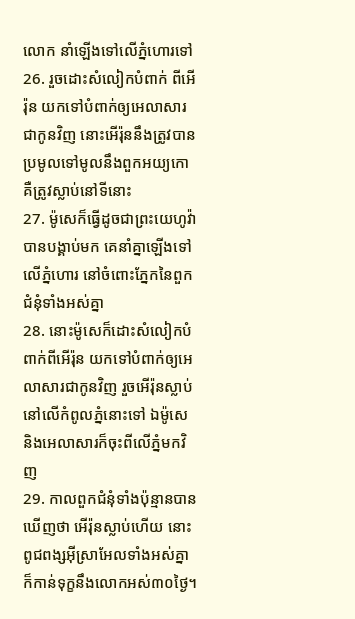លោក នាំឡើងទៅលើភ្នំហោរទៅ
26. រួចដោះសំលៀកបំពាក់ ពីអើរ៉ុន យកទៅបំពាក់ឲ្យអេលាសារជាកូនវិញ នោះអើរ៉ុននឹងត្រូវបានប្រមូលទៅមូលនឹងពួកអយ្យកោ គឺត្រូវស្លាប់នៅទីនោះ
27. ម៉ូសេក៏ធ្វើដូចជាព្រះយេហូវ៉ាបានបង្គាប់មក គេនាំគ្នាឡើងទៅលើភ្នំហោរ នៅចំពោះភ្នែកនៃពួកជំនុំទាំងអស់គ្នា
28. នោះម៉ូសេក៏ដោះសំលៀកបំពាក់ពីអើរ៉ុន យកទៅបំពាក់ឲ្យអេលាសារជាកូនវិញ រួចអើរ៉ុនស្លាប់នៅលើកំពូលភ្នំនោះទៅ ឯម៉ូសេ និងអេលាសារក៏ចុះពីលើភ្នំមកវិញ
29. កាលពួកជំនុំទាំងប៉ុន្មានបានឃើញថា អើរ៉ុនស្លាប់ហើយ នោះពូជពង្សអ៊ីស្រាអែលទាំងអស់គ្នា ក៏កាន់ទុក្ខនឹងលោកអស់៣០ថ្ងៃ។